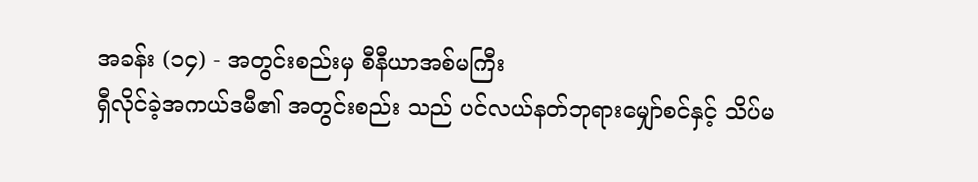အခန်း (၁၄) - အတွင်းစည်းမှ စီနီယာအစ်မကြီး
ရှီလိုင်ခဲ့အကယ်ဒမီ၏ အတွင်းစည်း သည် ပင်လယ်နတ်ဘုရားမျှော်စင်နှင့် သိပ်မ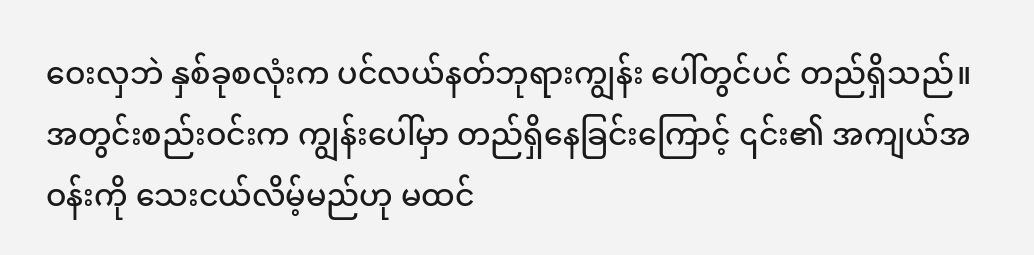ဝေးလှဘဲ နှစ်ခုစလုံးက ပင်လယ်နတ်ဘုရားကျွန်း ပေါ်တွင်ပင် တည်ရှိသည်။
အတွင်းစည်းဝင်းက ကျွန်းပေါ်မှာ တည်ရှိနေခြင်းကြောင့် ၎င်း၏ အကျယ်အဝန်းကို သေးငယ်လိမ့်မည်ဟု မထင်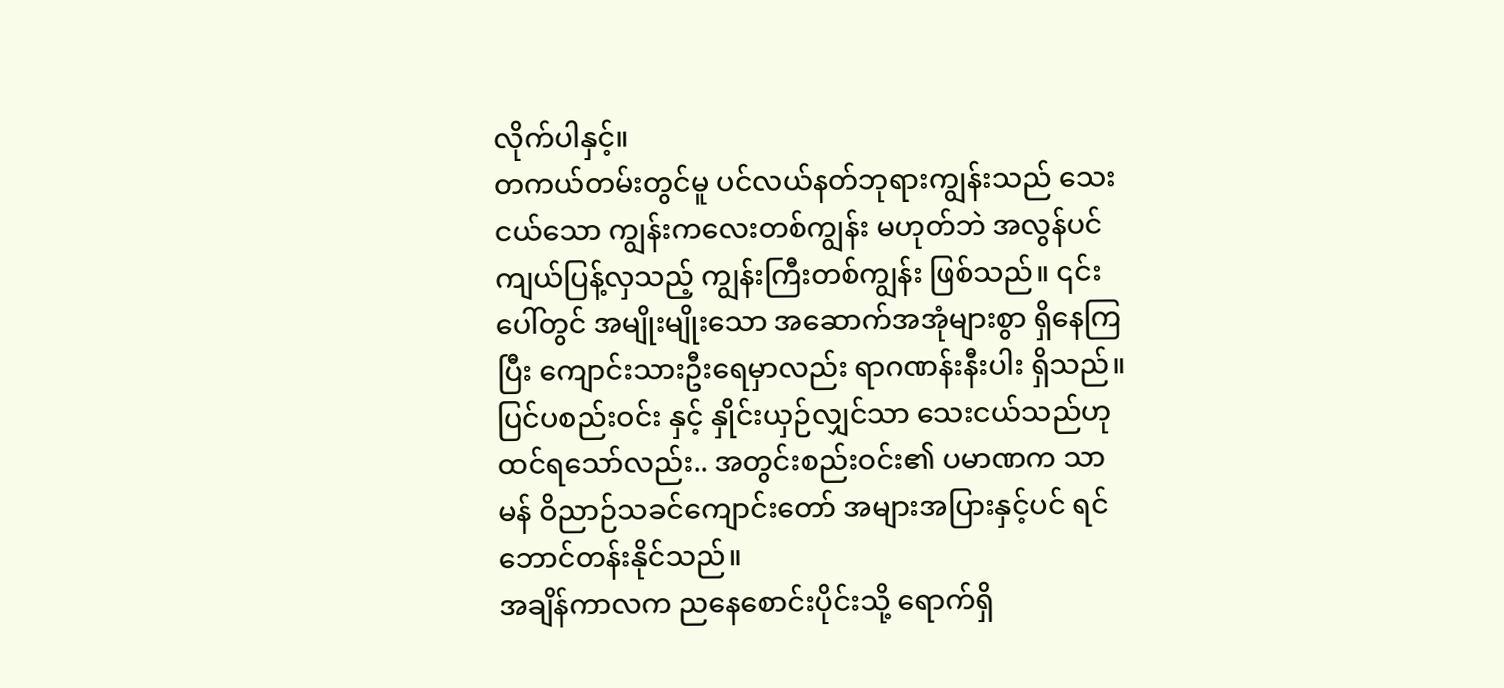လိုက်ပါနှင့်။
တကယ်တမ်းတွင်မူ ပင်လယ်နတ်ဘုရားကျွန်းသည် သေးငယ်သော ကျွန်းကလေးတစ်ကျွန်း မဟုတ်ဘဲ အလွန်ပင် ကျယ်ပြန့်လှသည့် ကျွန်းကြီးတစ်ကျွန်း ဖြစ်သည်။ ၎င်းပေါ်တွင် အမျိုးမျိုးသော အဆောက်အအုံများစွာ ရှိနေကြပြီး ကျောင်းသားဦးရေမှာလည်း ရာဂဏန်းနီးပါး ရှိသည်။
ပြင်ပစည်းဝင်း နှင့် နှိုင်းယှဉ်လျှင်သာ သေးငယ်သည်ဟု ထင်ရသော်လည်း.. အတွင်းစည်းဝင်း၏ ပမာဏက သာမန် ဝိညာဉ်သခင်ကျောင်းတော် အများအပြားနှင့်ပင် ရင်ဘောင်တန်းနိုင်သည်။
အချိန်ကာလက ညနေစောင်းပိုင်းသို့ ရောက်ရှိ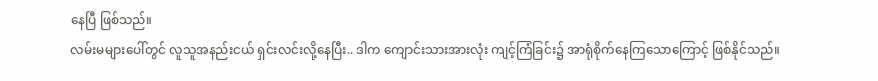နေပြီ ဖြစ်သည်။
လမ်းမများပေါ်တွင် လူသူအနည်းငယ် ရှင်းလင်းလို့နေပြီး.. ဒါက ကျောင်းသားအားလုံး ကျင့်ကြံခြင်း၌ အာရုံစိုက်နေကြသောကြောင့် ဖြစ်နိုင်သည်။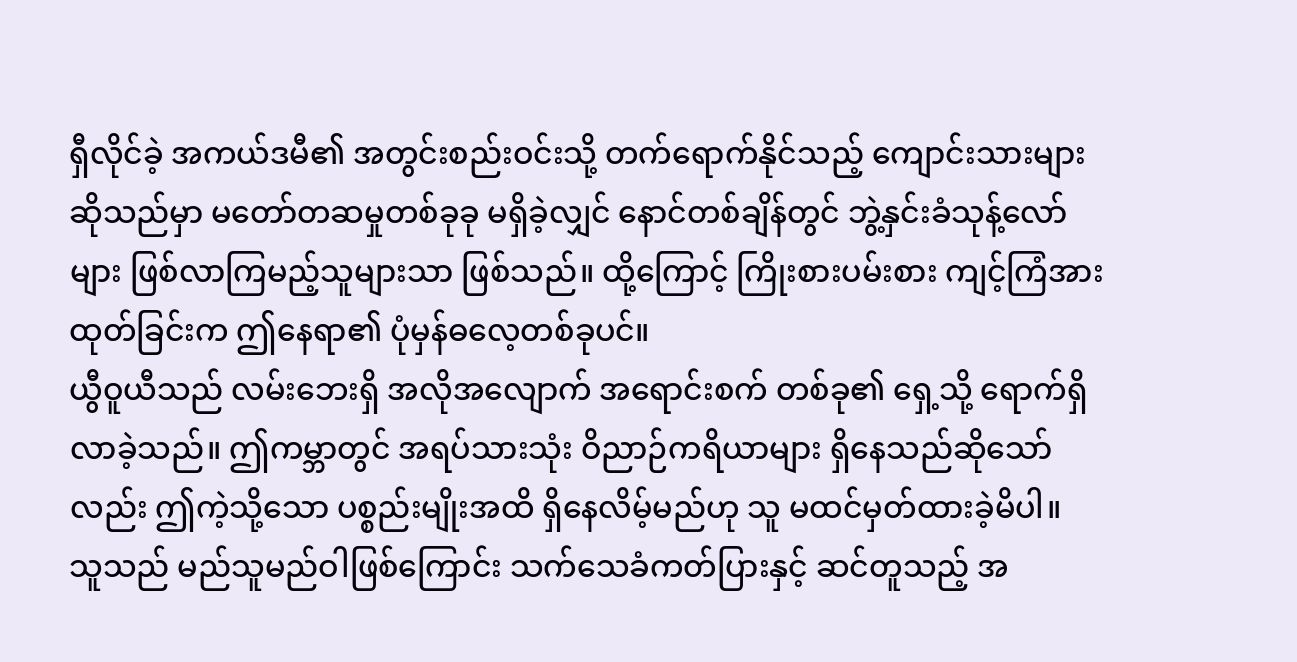ရှီလိုင်ခဲ့ အကယ်ဒမီ၏ အတွင်းစည်းဝင်းသို့ တက်ရောက်နိုင်သည့် ကျောင်းသားများဆိုသည်မှာ မတော်တဆမှုတစ်ခုခု မရှိခဲ့လျှင် နောင်တစ်ချိန်တွင် ဘွဲ့နှင်းခံသုန့်လော်များ ဖြစ်လာကြမည့်သူများသာ ဖြစ်သည်။ ထို့ကြောင့် ကြိုးစားပမ်းစား ကျင့်ကြံအားထုတ်ခြင်းက ဤနေရာ၏ ပုံမှန်ဓလေ့တစ်ခုပင်။
ယွီဝူယီသည် လမ်းဘေးရှိ အလိုအလျောက် အရောင်းစက် တစ်ခု၏ ရှေ့သို့ ရောက်ရှိလာခဲ့သည်။ ဤကမ္ဘာတွင် အရပ်သားသုံး ဝိညာဉ်ကရိယာများ ရှိနေသည်ဆိုသော်လည်း ဤကဲ့သို့သော ပစ္စည်းမျိုးအထိ ရှိနေလိမ့်မည်ဟု သူ မထင်မှတ်ထားခဲ့မိပါ။
သူသည် မည်သူမည်ဝါဖြစ်ကြောင်း သက်သေခံကတ်ပြားနှင့် ဆင်တူသည့် အ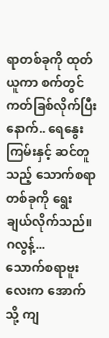ရာတစ်ခုကို ထုတ်ယူကာ စက်တွင် ကတ်ခြစ်လိုက်ပြီးနောက်.. ရေနွေးကြမ်းနှင့် ဆင်တူသည့် သောက်စရာတစ်ခုကို ရွေးချယ်လိုက်သည်။
ဂလွန့်...
သောက်စရာဗူးလေးက အောက်သို့ ကျ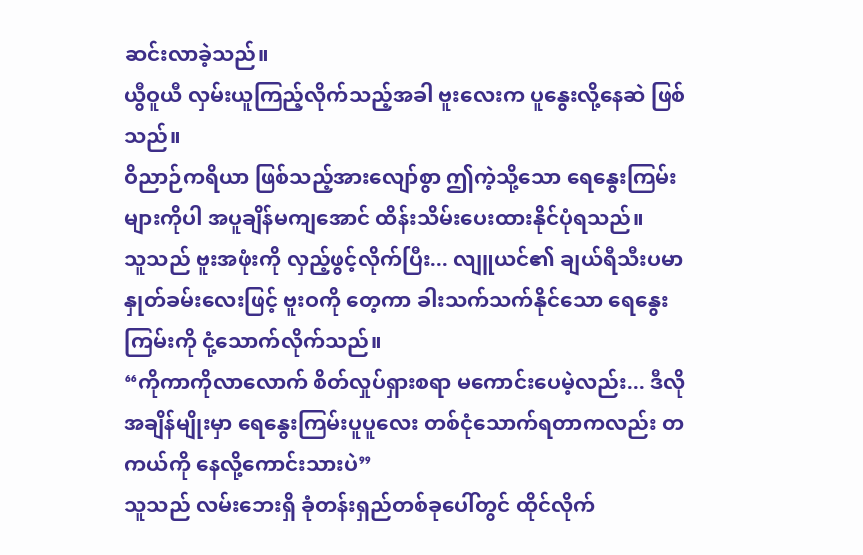ဆင်းလာခဲ့သည်။
ယွီဝူယီ လှမ်းယူကြည့်လိုက်သည့်အခါ ဗူးလေးက ပူနွေးလို့နေဆဲ ဖြစ်သည်။
ဝိညာဉ်ကရိယာ ဖြစ်သည့်အားလျော်စွာ ဤကဲ့သို့သော ရေနွေးကြမ်းများကိုပါ အပူချိန်မကျအောင် ထိန်းသိမ်းပေးထားနိုင်ပုံရသည်။
သူသည် ဗူးအဖုံးကို လှည့်ဖွင့်လိုက်ပြီး... လျူယင်၏ ချယ်ရီသီးပမာ နှုတ်ခမ်းလေးဖြင့် ဗူးဝကို တေ့ကာ ခါးသက်သက်နိုင်သော ရေနွေးကြမ်းကို ငုံ့သောက်လိုက်သည်။
“ကိုကာကိုလာလောက် စိတ်လှုပ်ရှားစရာ မကောင်းပေမဲ့လည်း... ဒီလိုအချိန်မျိုးမှာ ရေနွေးကြမ်းပူပူလေး တစ်ငုံသောက်ရတာကလည်း တကယ်ကို နေလို့ကောင်းသားပဲ”
သူသည် လမ်းဘေးရှိ ခုံတန်းရှည်တစ်ခုပေါ်တွင် ထိုင်လိုက်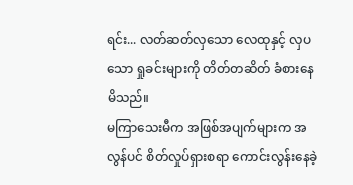ရင်း... လတ်ဆတ်လှသော လေထုနှင့် လှပသော ရှုခင်းများကို တိတ်တဆိတ် ခံစားနေမိသည်။
မကြာသေးမီက အဖြစ်အပျက်များက အလွန်ပင် စိတ်လှုပ်ရှားစရာ ကောင်းလွန်းနေခဲ့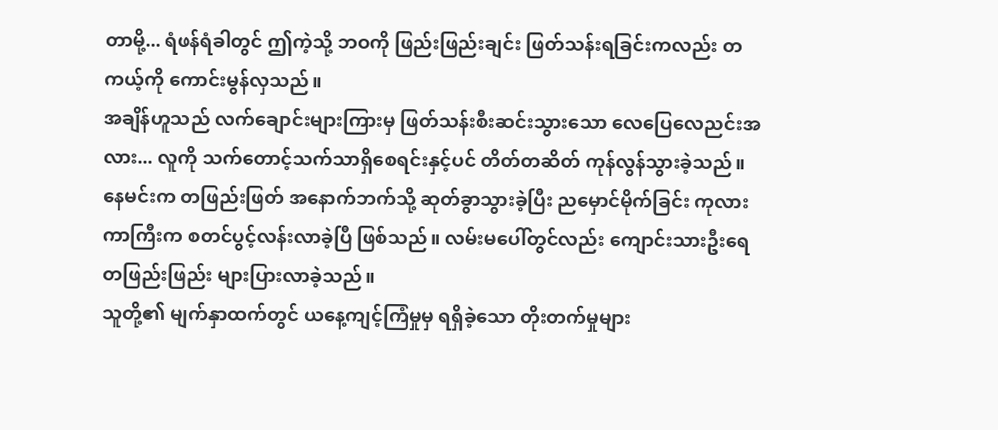တာမို့... ရံဖန်ရံခါတွင် ဤကဲ့သို့ ဘဝကို ဖြည်းဖြည်းချင်း ဖြတ်သန်းရခြင်းကလည်း တကယ့်ကို ကောင်းမွန်လှသည်။
အချိန်ဟူသည် လက်ချောင်းများကြားမှ ဖြတ်သန်းစီးဆင်းသွားသော လေပြေလေညင်းအလား... လူကို သက်တောင့်သက်သာရှိစေရင်းနှင့်ပင် တိတ်တဆိတ် ကုန်လွန်သွားခဲ့သည်။
နေမင်းက တဖြည်းဖြတ် အနောက်ဘက်သို့ ဆုတ်ခွာသွားခဲ့ပြီး ညမှောင်မိုက်ခြင်း ကုလားကာကြီးက စတင်ပွင့်လန်းလာခဲ့ပြီ ဖြစ်သည်။ လမ်းမပေါ်တွင်လည်း ကျောင်းသားဦးရေ တဖြည်းဖြည်း များပြားလာခဲ့သည်။
သူတို့၏ မျက်နှာထက်တွင် ယနေ့ကျင့်ကြံမှုမှ ရရှိခဲ့သော တိုးတက်မှုများ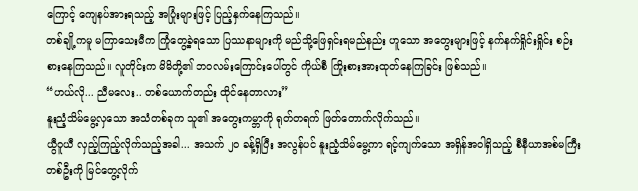ကြောင့် ကျေနပ်အားရသည့် အပြုံးများဖြင့် ပြည့်နှက်နေကြသည်။
တစ်ချို့ကမူ မကြာသေးမီက ကြုံတွေ့ခဲ့ရသော ပြဿနာများကို မည်သို့ဖြေရှင်းရမည်နည်း ဟူသော အတွေးများဖြင့် နက်နက်ရှိုင်းရှိုင်း စဉ်းစားနေကြသည်။ လူတိုင်းက မိမိတို့၏ ဘဝလမ်းကြောင်းပေါ်တွင် ကိုယ်စီ ကြိုးစားအားထုတ်နေကြခြင်း ဖြစ်သည်။
“ဟယ်လို... ညီမလေး.. တစ်ယောက်တည်း ထိုင်နေတာလား”
နူးညံ့သိမ်မွေ့လှသော အသံတစ်ခုက သူ၏ အတွေးကမ္ဘာကို ရုတ်တရက် ဖြတ်တောက်လိုက်သည်။
ယွီဝူယီ လှည့်ကြည့်လိုက်သည့်အခါ... အသက် ၂၀ ခန့်ရှိပြီး အလွန်ပင် နူးညံ့သိမ်မွေ့ကာ ရင့်ကျက်သော အရှိန်အဝါရှိသည့် စီနီယာအစ်မကြီးတစ်ဦးကို မြင်တွေ့လိုက်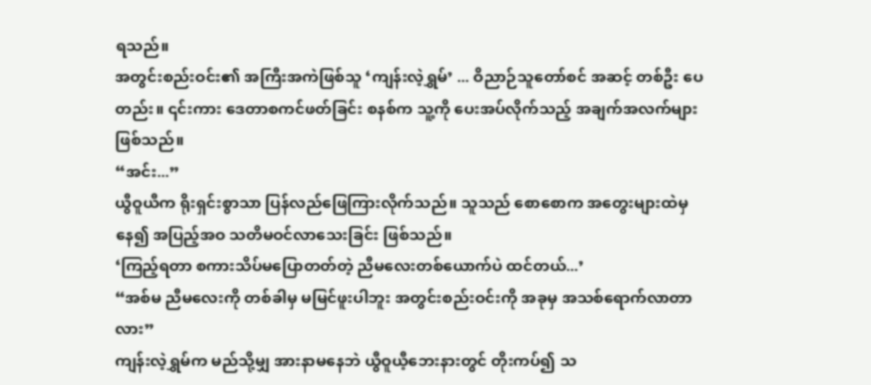ရသည်။
အတွင်းစည်းဝင်း၏ အကြီးအကဲဖြစ်သူ ‘ကျန်းလဲ့ရွှမ်’ ... ဝိညာဉ်သူတော်စင် အဆင့် တစ်ဦး ပေတည်း။ ၎င်းကား ဒေတာစကင်ဖတ်ခြင်း စနစ်က သူ့ကို ပေးအပ်လိုက်သည့် အချက်အလက်များ ဖြစ်သည်။
“အင်း...”
ယွီဝူယီက ရိုးရှင်းစွာသာ ပြန်လည်ဖြေကြားလိုက်သည်။ သူသည် စောစောက အတွေးများထဲမှနေ၍ အပြည့်အဝ သတိမဝင်လာသေးခြင်း ဖြစ်သည်။
‘ကြည့်ရတာ စကားသိပ်မပြောတတ်တဲ့ ညီမလေးတစ်ယောက်ပဲ ထင်တယ်...’
“အစ်မ ညီမလေးကို တစ်ခါမှ မမြင်ဖူးပါဘူး အတွင်းစည်းဝင်းကို အခုမှ အသစ်ရောက်လာတာလား”
ကျန်းလဲ့ရွှမ်က မည်သို့မျှ အားနာမနေဘဲ ယွီဝူယီ့ဘေးနားတွင် တိုးကပ်၍ သ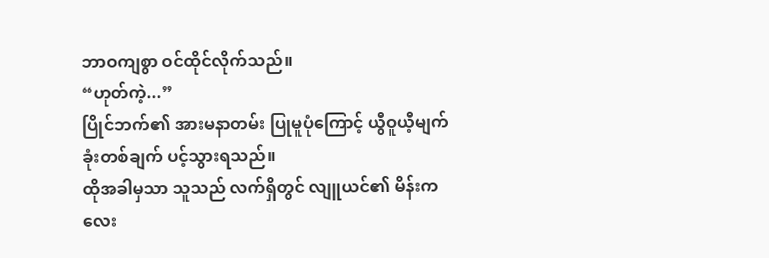ဘာဝကျစွာ ဝင်ထိုင်လိုက်သည်။
“ဟုတ်ကဲ့...”
ပြိုင်ဘက်၏ အားမနာတမ်း ပြုမူပုံကြောင့် ယွီဝူယီ့မျက်ခုံးတစ်ချက် ပင့်သွားရသည်။
ထိုအခါမှသာ သူသည် လက်ရှိတွင် လျူယင်၏ မိန်းကလေး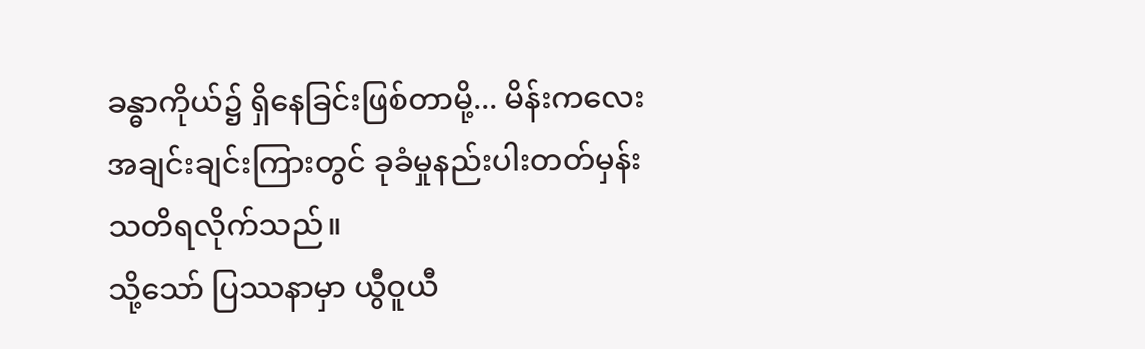ခန္ဓာကိုယ်၌ ရှိနေခြင်းဖြစ်တာမို့... မိန်းကလေးအချင်းချင်းကြားတွင် ခုခံမှုနည်းပါးတတ်မှန်း သတိရလိုက်သည်။
သို့သော် ပြဿနာမှာ ယွီဝူယီ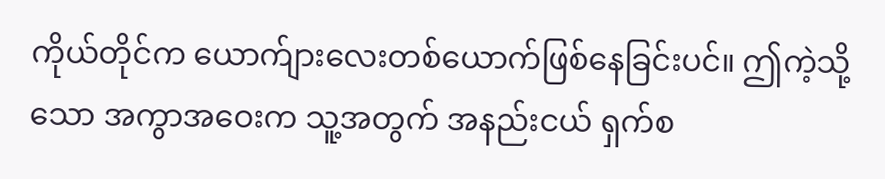ကိုယ်တိုင်က ယောက်ျားလေးတစ်ယောက်ဖြစ်နေခြင်းပင်။ ဤကဲ့သို့သော အကွာအဝေးက သူ့အတွက် အနည်းငယ် ရှက်စ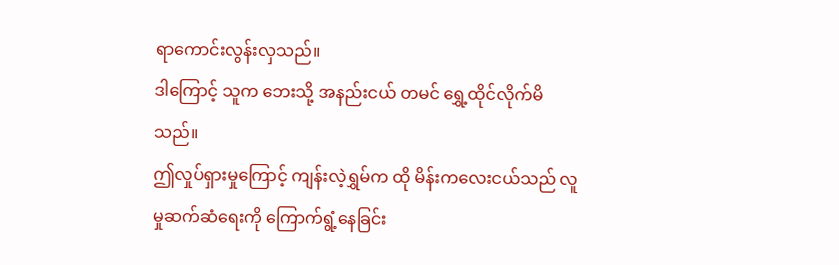ရာကောင်းလွန်းလှသည်။
ဒါကြောင့် သူက ဘေးသို့ အနည်းငယ် တမင် ရွှေ့ထိုင်လိုက်မိသည်။
ဤလှုပ်ရှားမှုကြောင့် ကျန်းလဲ့ရွှမ်က ထို မိန်းကလေးငယ်သည် လူမှုဆက်ဆံရေးကို ကြောက်ရွံ့နေခြင်း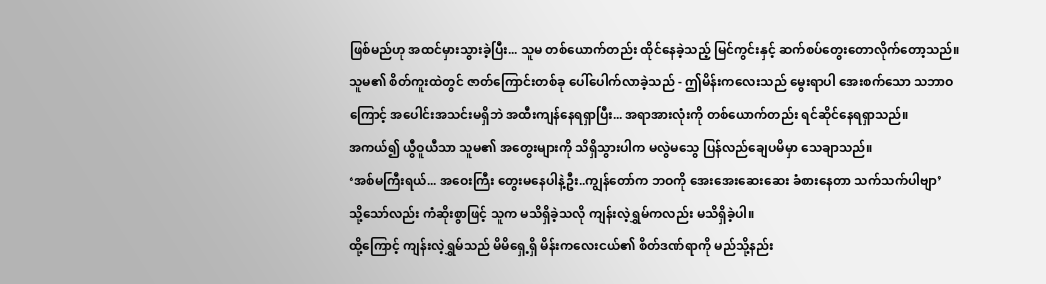ဖြစ်မည်ဟု အထင်မှားသွားခဲ့ပြီး... သူမ တစ်ယောက်တည်း ထိုင်နေခဲ့သည့် မြင်ကွင်းနှင့် ဆက်စပ်တွေးတောလိုက်တော့သည်။
သူမ၏ စိတ်ကူးထဲတွင် ဇာတ်ကြောင်းတစ်ခု ပေါ်ပေါက်လာခဲ့သည် - ဤမိန်းကလေးသည် မွေးရာပါ အေးစက်သော သဘာဝကြောင့် အပေါင်းအသင်းမရှိဘဲ အထီးကျန်နေရရှာပြီး... အရာအားလုံးကို တစ်ယောက်တည်း ရင်ဆိုင်နေရရှာသည်။
အကယ်၍ ယွီဝူယီသာ သူမ၏ အတွေးများကို သိရှိသွားပါက မလွဲမသွေ ပြန်လည်ချေပမိမှာ သေချာသည်။
‘အစ်မကြီးရယ်... အဝေးကြီး တွေးမနေပါနဲ့ဦး..ကျွန်တော်က ဘဝကို အေးအေးဆေးဆေး ခံစားနေတာ သက်သက်ပါဗျာ’
သို့သော်လည်း ကံဆိုးစွာဖြင့် သူက မသိရှိခဲ့သလို ကျန်းလဲ့ရွှမ်ကလည်း မသိရှိခဲ့ပါ။
ထို့ကြောင့် ကျန်းလဲ့ရွှမ်သည် မိမိရှေ့ရှိ မိန်းကလေးငယ်၏ စိတ်ဒဏ်ရာကို မည်သို့နည်း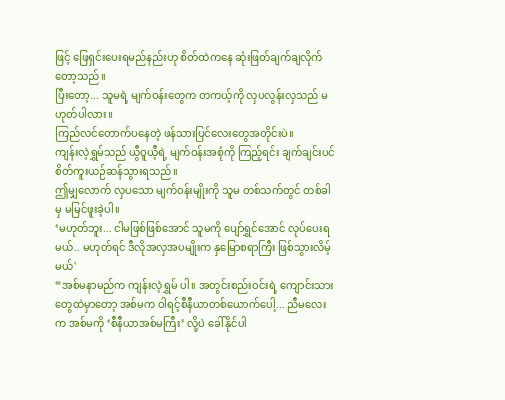ဖြင့် ဖြေရှင်းပေးရမည်နည်းဟု စိတ်ထဲကနေ ဆုံးဖြတ်ချက်ချလိုက်တော့သည်။
ပြီးတော့... သူမရဲ့ မျက်ဝန်းတွေက တကယ့်ကို လှပလွန်းလှသည် မဟုတ်ပါလား။
ကြည်လင်တောက်ပနေတဲ့ ဖန်သားပြင်လေးတွေအတိုင်းပဲ။
ကျန်းလဲ့ရွှမ်သည် ယွီဝူယီ့ရဲ့ မျက်ဝန်းအစုံကို ကြည့်ရင်း ချက်ချင်းပင် စိတ်ကူးယဉ်ဆန်သွားရသည်။
ဤမျှလောက် လှပသော မျက်ဝန်းမျိုးကို သူမ တစ်သက်တွင် တစ်ခါမှ မမြင်ဖူးခဲ့ပါ။
‘မဟုတ်ဘူး... ငါမဖြစ်ဖြစ်အောင် သူမကို ပျော်ရွှင်အောင် လုပ်ပေးရမယ်.. မဟုတ်ရင် ဒီလိုအလှအပမျိုးက နှမြောစရာကြီး ဖြစ်သွားလိမ့်မယ်'
“အစ်မနာမည်က ကျန်းလဲ့ရွှမ် ပါ။ အတွင်းစည်းဝင်းရဲ့ ကျောင်းသားတွေထဲမှာတော့ အစ်မက ဝါရင့်စီနီယာတစ်ယောက်ပေါ့... ညီမလေးက အစ်မကို ‘စီနီယာအစ်မကြီး’ လို့ပဲ ခေါ်နိုင်ပါ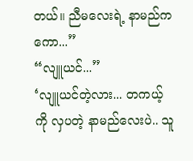တယ်။ ညီမလေးရဲ့ နာမည်ကကော...”
“လျူယင်...”
‘လျူယင်တဲ့လား... တကယ့်ကို လှပတဲ့ နာမည်လေးပဲ.. သူ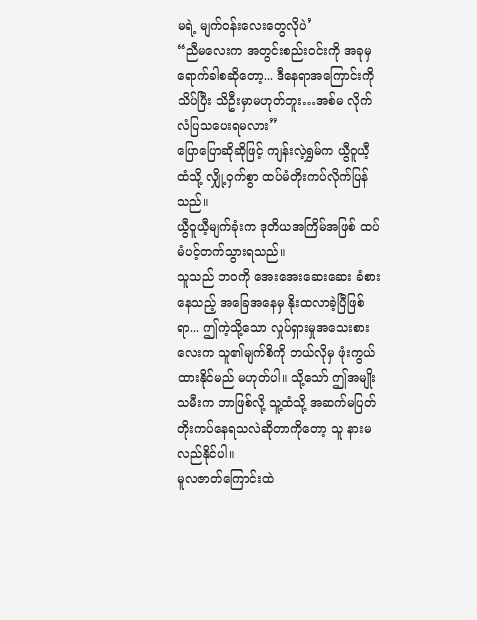မရဲ့ မျက်ဝန်းလေးတွေလိုပဲ’
“ညီမလေးက အတွင်းစည်းဝင်းကို အခုမှ ရောက်ခါစဆိုတော့... ဒီနေရာအကြောင်းကို သိပ်ပြီး သိဦးမှာမဟုတ်ဘူး…အစ်မ လိုက်လံပြသပေးရမလား”
ပြောပြောဆိုဆိုဖြင့် ကျန်းလဲ့ရွှမ်က ယွီဝူယီ့ထံသို့ လျှို့ဝှက်စွာ ထပ်မံတိုးကပ်လိုက်ပြန်သည်။
ယွီဝူယီ့မျက်ခုံးက ဒုတိယအကြိမ်အဖြစ် ထပ်မံပင့်တက်သွားရသည်။
သူသည် ဘဝကို အေးအေးဆေးဆေး ခံစားနေသည့် အခြေအနေမှ နိုးထလာခဲ့ပြီဖြစ်ရာ... ဤကဲ့သို့သော လှုပ်ရှားမှုအသေးစားလေးက သူ၏မျက်စိကို ဘယ်လိုမှ ဖုံးကွယ်ထားနိုင်မည် မဟုတ်ပါ။ သို့သော် ဤအမျိုးသမီးက ဘာဖြစ်လို့ သူ့ထံသို့ အဆက်မပြတ် တိုးကပ်နေရသလဲဆိုတာကိုတော့ သူ နားမလည်နိုင်ပါ။
မူလဇာတ်ကြောင်းထဲ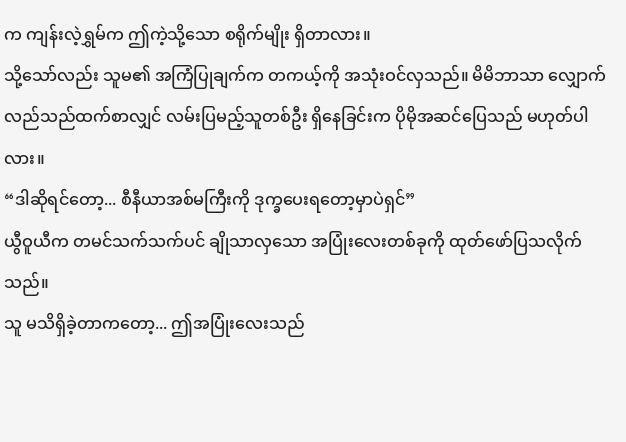က ကျန်းလဲ့ရွှမ်က ဤကဲ့သို့သော စရိုက်မျိုး ရှိတာလား။
သို့သော်လည်း သူမ၏ အကြံပြုချက်က တကယ့်ကို အသုံးဝင်လှသည်။ မိမိဘာသာ လျှောက်လည်သည်ထက်စာလျှင် လမ်းပြမည့်သူတစ်ဦး ရှိနေခြင်းက ပိုမိုအဆင်ပြေသည် မဟုတ်ပါလား။
“ဒါဆိုရင်တော့... စီနီယာအစ်မကြီးကို ဒုက္ခပေးရတော့မှာပဲရှင်”
ယွီဝူယီက တမင်သက်သက်ပင် ချိုသာလှသော အပြုံးလေးတစ်ခုကို ထုတ်ဖော်ပြသလိုက်သည်။
သူ မသိရှိခဲ့တာကတော့... ဤအပြုံးလေးသည်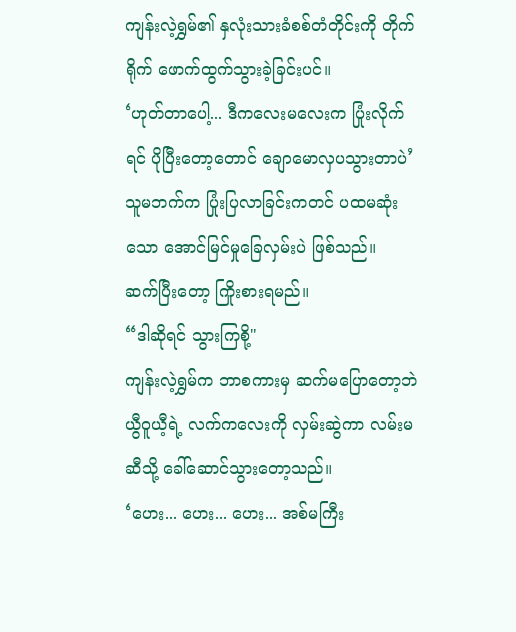ကျန်းလဲ့ရွှမ်၏ နှလုံးသားခံစစ်တံတိုင်းကို တိုက်ရိုက် ဖောက်ထွက်သွားခဲ့ခြင်းပင်။
‘ဟုတ်တာပေါ့... ဒီကလေးမလေးက ပြုံးလိုက်ရင် ပိုပြီးတော့တောင် ချောမောလှပသွားတာပဲ’
သူမဘက်က ပြုံးပြလာခြင်းကတင် ပထမဆုံးသော အောင်မြင်မှုခြေလှမ်းပဲ ဖြစ်သည်။
ဆက်ပြီးတော့ ကြိုးစားရမည်။
“ဒါဆိုရင် သွားကြစို့"
ကျန်းလဲ့ရွှမ်က ဘာစကားမှ ဆက်မပြောတော့ဘဲ ယွီဝူယီ့ရဲ့ လက်ကလေးကို လှမ်းဆွဲကာ လမ်းမဆီသို့ ခေါ်ဆောင်သွားတော့သည်။
‘ဟေး... ဟေး... ဟေး... အစ်မကြီး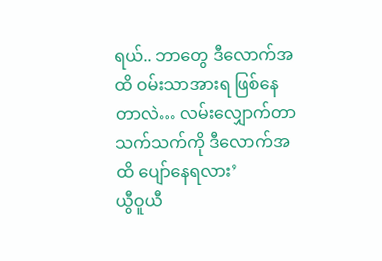ရယ်.. ဘာတွေ ဒီလောက်အထိ ဝမ်းသာအားရ ဖြစ်နေတာလဲ… လမ်းလျှောက်တာသက်သက်ကို ဒီလောက်အထိ ပျော်နေရလား’
ယွီဝူယီ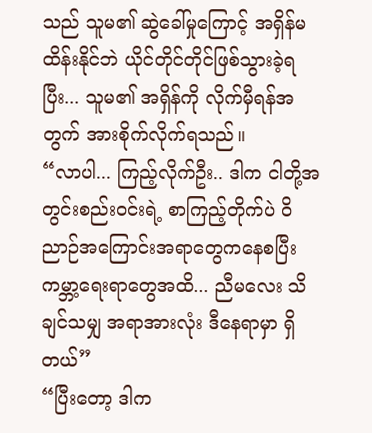သည် သူမ၏ ဆွဲခေါ်မှုကြောင့် အရှိန်မထိန်းနိုင်ဘဲ ယိုင်တိုင်တိုင်ဖြစ်သွားခဲ့ရပြီး... သူမ၏ အရှိန်ကို လိုက်မှီရန်အတွက် အားစိုက်လိုက်ရသည်။
“လာပါ... ကြည့်လိုက်ဦး.. ဒါက ငါတို့အတွင်းစည်းဝင်းရဲ့ စာကြည့်တိုက်ပဲ ဝိညာဉ်အကြောင်းအရာတွေကနေစပြီး ကမ္ဘာ့ရေးရာတွေအထိ... ညီမလေး သိချင်သမျှ အရာအားလုံး ဒီနေရာမှာ ရှိတယ်”
“ပြီးတော့ ဒါက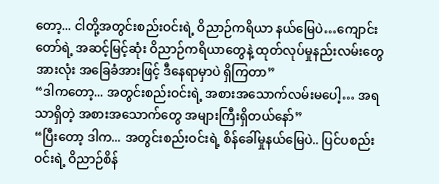တော့... ငါတို့အတွင်းစည်းဝင်းရဲ့ ဝိညာဉ်ကရိယာ နယ်မြေပဲ…ကျောင်းတော်ရဲ့ အဆင့်မြင့်ဆုံး ဝိညာဉ်ကရိယာတွေနဲ့ ထုတ်လုပ်မှုနည်းလမ်းတွေအားလုံး အခြေခံအားဖြင့် ဒီနေရာမှာပဲ ရှိကြတာ”
“ဒါကတော့... အတွင်းစည်းဝင်းရဲ့ အစားအသောက်လမ်းမပေါ့… အရသာရှိတဲ့ အစားအသောက်တွေ အများကြီးရှိတယ်နော်”
“ပြီးတော့ ဒါက... အတွင်းစည်းဝင်းရဲ့ စိန်ခေါ်မှုနယ်မြေပဲ.. ပြင်ပစည်းဝင်းရဲ့ ဝိညာဉ်စိန်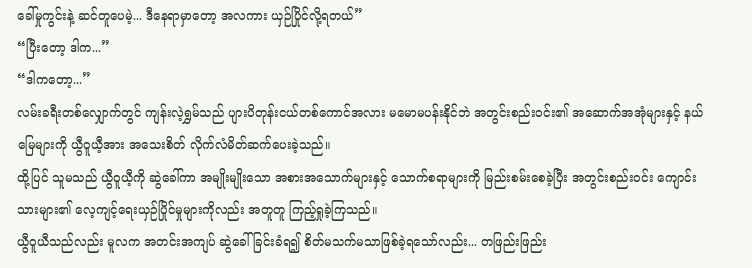ခေါ်မှုကွင်းနဲ့ ဆင်တူပေမဲ့... ဒီနေရာမှာတော့ အလကား ယှဉ်ပြိုင်လို့ရတယ်”
“ပြီးတော့ ဒါက...”
“ဒါကတော့...”
လမ်းခရီးတစ်လျှောက်တွင် ကျန်းလဲ့ရွှမ်သည် ပျားပိတုန်းငယ်တစ်ကောင်အလား မမောမပန်းနိုင်ဘဲ အတွင်းစည်းဝင်း၏ အဆောက်အအုံများနှင့် နယ်မြေများကို ယွီဝူယီ့အား အသေးစိတ် လိုက်လံမိတ်ဆက်ပေးခဲ့သည်။
ထို့ပြင် သူမသည် ယွီဝူယီ့ကို ဆွဲခေါ်ကာ အမျိုးမျိုးသော အစားအသောက်များနှင့် သောက်စရာများကို မြည်းစမ်းစေခဲ့ပြီး အတွင်းစည်းဝင်း ကျောင်းသားများ၏ လေ့ကျင့်ရေးယှဉ်ပြိုင်မှုများကိုလည်း အတူတူ ကြည့်ရှုခဲ့ကြသည်။
ယွီဝူယီသည်လည်း မူလက အတင်းအကျပ် ဆွဲခေါ်ခြင်းခံရ၍ စိတ်မသက်မသာဖြစ်ခဲ့ရသော်လည်း... တဖြည်းဖြည်း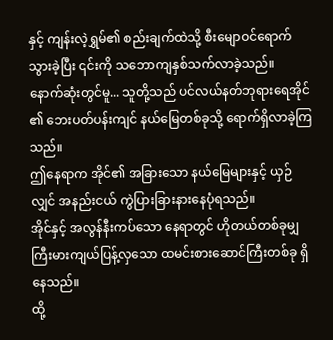နှင့် ကျန်းလဲ့ရွှမ်၏ စည်းချက်ထဲသို့ စီးမျောဝင်ရောက်သွားခဲ့ပြီး ၎င်းကို သဘောကျနှစ်သက်လာခဲ့သည်။
နောက်ဆုံးတွင်မူ... သူတို့သည် ပင်လယ်နတ်ဘုရားရေအိုင် ၏ ဘေးပတ်ပန်းကျင် နယ်မြေတစ်ခုသို့ ရောက်ရှိလာခဲ့ကြသည်။
ဤနေရာက အိုင်၏ အခြားသော နယ်မြေများနှင့် ယှဉ်လျှင် အနည်းငယ် ကွဲပြားခြားနားနေပုံရသည်။
အိုင်နှင့် အလွန်နီးကပ်သော နေရာတွင် ဟိုတယ်တစ်ခုမျှ ကြီးမားကျယ်ပြန့်လှသော ထမင်းစားဆောင်ကြီးတစ်ခု ရှိနေသည်။
ထို့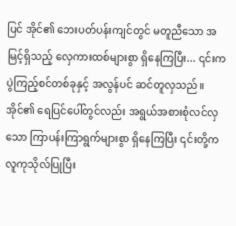ပြင် အိုင်၏ ဘေးပတ်ပန်းကျင်တွင် မတူညီသော အမြင့်ရှိသည့် လှေကားထစ်များစွာ ရှိနေကြပြီး... ၎င်းက ပွဲကြည့်စင်တစ်ခုနှင့် အလွန်ပင် ဆင်တူလှသည်။
အိုင်၏ ရေပြင်ပေါ်တွင်လည်း အရွယ်အစားစုံလင်လှသော ကြာပန်းကြာရွက်များစွာ ရှိနေကြပြီး ၎င်းတို့က လူကုသိုလ်ပြုပြီး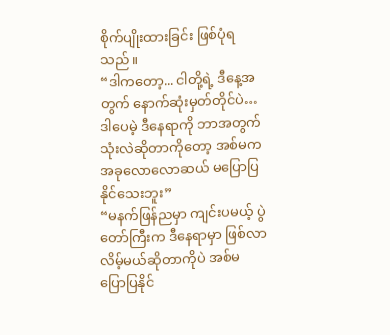စိုက်ပျိုးထားခြင်း ဖြစ်ပုံရသည်။
“ဒါကတော့... ငါတို့ရဲ့ ဒီနေ့အတွက် နောက်ဆုံးမှတ်တိုင်ပဲ… ဒါပေမဲ့ ဒီနေရာကို ဘာအတွက် သုံးလဲဆိုတာကိုတော့ အစ်မက အခုလောလောဆယ် မပြောပြနိုင်သေးဘူး”
“မနက်ဖြန်ညမှာ ကျင်းပမယ့် ပွဲတော်ကြီးက ဒီနေရာမှာ ဖြစ်လာလိမ့်မယ်ဆိုတာကိုပဲ အစ်မ ပြောပြနိုင်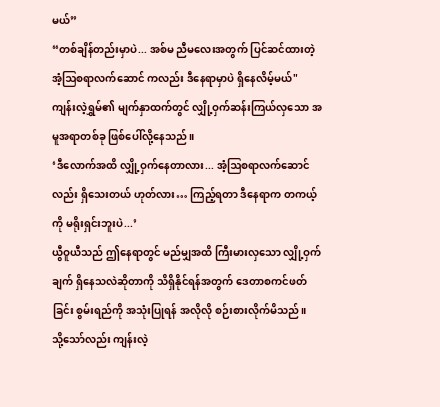မယ်”
“တစ်ချိန်တည်းမှာပဲ... အစ်မ ညီမလေးအတွက် ပြင်ဆင်ထားတဲ့ အံ့ဩစရာလက်ဆောင် ကလည်း ဒီနေရာမှာပဲ ရှိနေလိမ့်မယ်"
ကျန်းလဲ့ရွှမ်၏ မျက်နှာထက်တွင် လျှို့ဝှက်ဆန်းကြယ်လှသော အမူအရာတစ်ခု ဖြစ်ပေါ်လို့နေသည်။
‘ဒီလောက်အထိ လျှို့ဝှက်နေတာလား... အံ့ဩစရာလက်ဆောင်လည်း ရှိသေးတယ် ဟုတ်လား… ကြည့်ရတာ ဒီနေရာက တကယ့်ကို မရိုးရှင်းဘူးပဲ...’
ယွီဝူယီသည် ဤနေရာတွင် မည်မျှအထိ ကြီးမားလှသော လျှို့ဝှက်ချက် ရှိနေသလဲဆိုတာကို သိရှိနိုင်ရန်အတွက် ဒေတာစကင်ဖတ်ခြင်း စွမ်းရည်ကို အသုံးပြုရန် အလိုလို စဉ်းစားလိုက်မိသည်။
သို့သော်လည်း ကျန်းလဲ့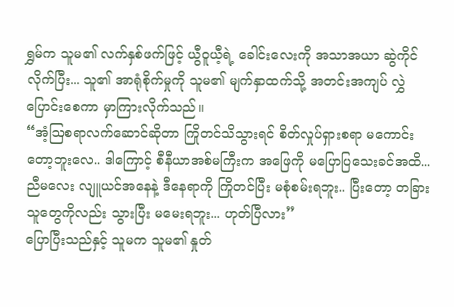ရွှမ်က သူမ၏ လက်နှစ်ဖက်ဖြင့် ယွီဝူယီ့ရဲ့ ခေါင်းလေးကို အသာအယာ ဆွဲကိုင်လိုက်ပြီး... သူ၏ အာရုံစိုက်မှုကို သူမ၏ မျက်နှာထက်သို့ အတင်းအကျပ် လွှဲပြောင်းစေကာ မှာကြားလိုက်သည်။
“အံ့ဩစရာလက်ဆောင်ဆိုတာ ကြိုတင်သိသွားရင် စိတ်လှုပ်ရှားစရာ မကောင်းတော့ဘူးလေ.. ဒါကြောင့် စီနီယာအစ်မကြီးက အဖြေကို မပြောပြသေးခင်အထိ... ညီမလေး လျူယင်အနေနဲ့ ဒီနေရာကို ကြိုတင်ပြီး မစုံစမ်းရဘူး.. ပြီးတော့ တခြားသူတွေကိုလည်း သွားပြီး မမေးရဘူး... ဟုတ်ပြီလား”
ပြောပြီးသည်နှင့် သူမက သူမ၏ နှုတ်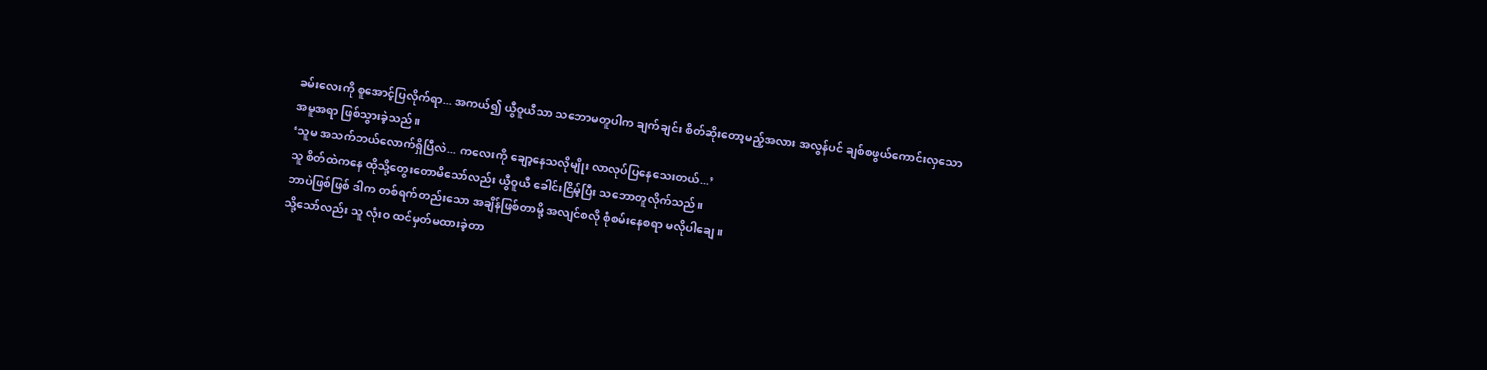ခမ်းလေးကို စူအောင့်ပြလိုက်ရာ... အကယ်၍ ယွီဝူယီသာ သဘောမတူပါက ချက်ချင်း စိတ်ဆိုးတော့မည့်အလား အလွန်ပင် ချစ်စဖွယ်ကောင်းလှသော အမူအရာ ဖြစ်သွားခဲ့သည်။
‘သူမ အသက်ဘယ်လောက်ရှိပြီလဲ... ကလေးကို ချော့နေသလိုမျိုး လာလုပ်ပြနေသေးတယ်...’
သူ စိတ်ထဲကနေ ထိုသို့တွေးတောမိသော်လည်း ယွီဝူယီ ခေါင်းငြိမ့်ပြီး သဘောတူလိုက်သည်။
ဘာပဲဖြစ်ဖြစ် ဒါက တစ်ရက်တည်းသော အချိန်ဖြစ်တာမို့ အလျင်စလို စုံစမ်းနေစရာ မလိုပါချေ။
သို့သော်လည်း သူ လုံးဝ ထင်မှတ်မထားခဲ့တာ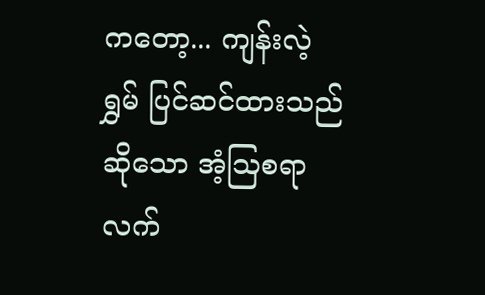ကတော့... ကျန်းလဲ့ရွှမ် ပြင်ဆင်ထားသည်ဆိုသော အံ့ဩစရာလက်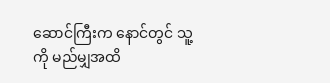ဆောင်ကြီးက နောင်တွင် သူ့ကို မည်မျှအထိ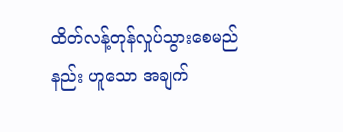ထိတ်လန့်တုန်လှုပ်သွားစေမည်နည်း ဟူသော အချက်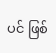ပင် ဖြစ်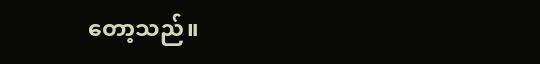တော့သည်။